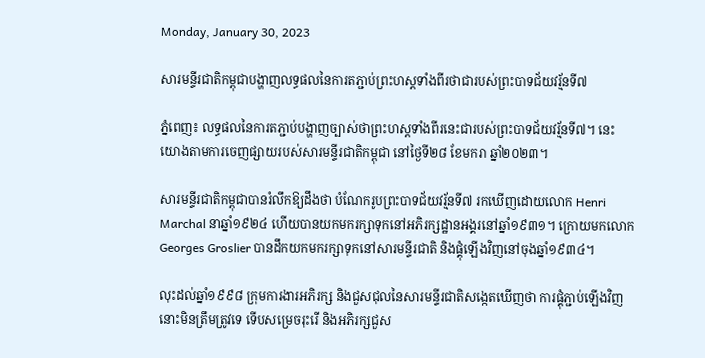Monday, January 30, 2023

សារមន្ទីរជាតិកម្ពុជាបង្ហាញលទ្ធផលនៃការតភ្ជាប់ព្រះហស្តទាំងពីរថាជារបស់ព្រះបាទជ័យវរ្ម័នទី៧

ភ្នំពេញ៖ លទ្ធផលនៃការតភ្ជាប់បង្ហាញច្បាស់ថាព្រះហស្តទាំងពីរនេះជារបស់ព្រះបាទជ័យវរ្ម័នទី៧។ នេះយោងតាមការចេញផ្សាយរបស់សារមន្ទីរជាតិកម្ពុជា នៅថ្ងៃទី២៨ ខែមករា ឆ្នាំ២០២៣។

សារមន្ទីរជាតិកម្ពុជាបានរំលឹកឱ្យដឹងថា បំណែករូបព្រះបាទជ័យវរ្ម័នទី៧ រកឃើញដោយលោក Henri Marchal នាឆ្នាំ១៩២៤ ហើយបានយកមករក្សាទុកនៅអភិរក្សដ្ឋានអង្គរនៅឆ្នាំ១៩៣១។ ក្រោយមកលោក Georges Groslier បានដឹកយកមករក្សាទុកនៅសារមន្ទីរជាតិ និងផ្គុំឡើងវិញនៅចុងឆ្នាំ១៩៣៤។

លុះដល់ឆ្នាំ១៩៩៨ ក្រុមការងារអភិរក្ស និងជួសជុលនៃសារមន្ទីរជាតិសង្កេតឃើញថា ការផ្គុំភ្ជាប់ឡើងវិញនោះមិនត្រឹមត្រូវទេ ទើបសម្រេចរុះរើ និងអភិរក្សជួស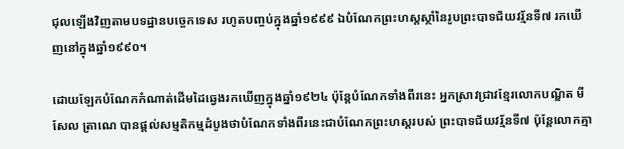ជុលឡើងវិញតាមបទដ្ឋានបច្ចេកទេស រហូតបញ្ចប់ក្នុងឆ្នាំ១៩៩៩ ឯបំណែកព្រះហស្តស្ថាំនៃរូបព្រះបាទជ័យវរ្ម័នទី៧ រកឃើញនៅក្នុងឆ្នាំ១៩៩០។

ដោយឡែកបំណែកកំណាត់ដើមដៃឆ្វេងរកឃើញក្នុងឆ្នាំ១៩២៤ ប៉ុន្តែបំណែកទាំងពីរនេះ អ្នកស្រាវជ្រាវខ្មែរលោកបណ្ឌិត មីសែល ត្រាណេ បានផ្តល់សម្មតិកម្មដំបូងថាបំណែកទាំងពីរនេះជាបំណែកព្រះហស្ដរបស់ ព្រះបាទជ័យវរ្ម័នទី៧ ប៉ុន្តែលោកគ្មា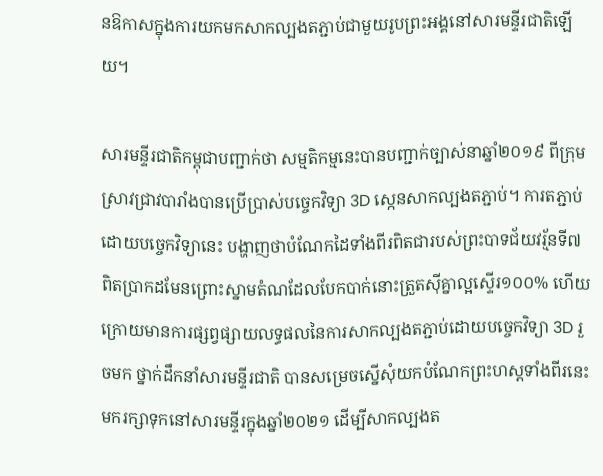នឱកាសក្នុងការយកមកសាកល្បងតភ្ជាប់ជាមួយរូបព្រះអង្គនៅសារមន្ទីរជាតិឡើយ។

សារមន្ទីរជាតិកម្ពុជាបញ្ជាក់ថា សម្មតិកម្មនេះបានបញ្ជាក់ច្បាស់នាឆ្នាំ២០១៩ ពីក្រុមស្រាវជ្រាវបារាំងបានប្រើប្រាស់បច្ចេកវិទ្យា 3D ស្កេនសាកល្បងតភ្ជាប់។ ការតភ្ជាប់ដោយបច្ចេកវិទ្យានេះ បង្ហាញថាបំណែកដៃទាំងពីរពិតជារបស់ព្រះបាទជ័យវរ្ម័នទី៧ ពិតប្រាកដមែនព្រោះស្នាមតំណដែលបែកបាក់នោះត្រួតស៊ីគ្នាល្អស្ទើរ១០០% ហើយក្រោយមានការផ្សព្វផ្សាយលទ្ធផលនៃការសាកល្បងតភ្ជាប់ដោយបច្ចេកវិទ្យា 3D រួចមក ថ្នាក់ដឹកនាំសារមន្ទីរជាតិ បានសម្រេចស្នើសុំយកបំណែកព្រះហស្ដទាំងពីរនេះមករក្សាទុកនៅសារមន្ទីរក្នុងឆ្នាំ២០២១ ដើម្បីសាកល្បងត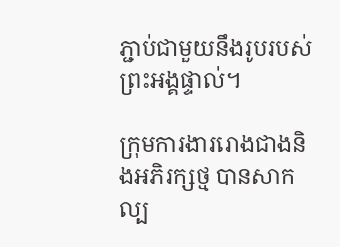ភ្ជាប់ជាមួយនឹងរូបរបស់ព្រះអង្គផ្ទាល់។

ក្រុមការងាររោងជាងនិងអភិរក្សថ្ម បានសាកល្ប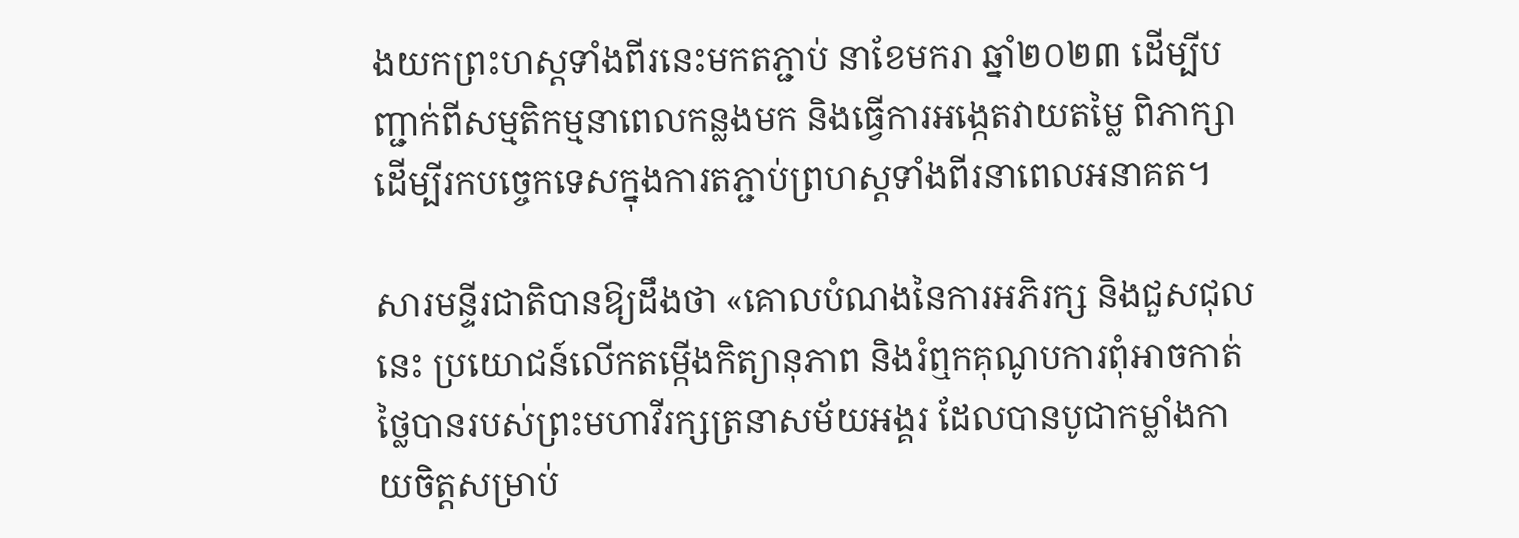ងយកព្រះហស្ដទាំងពីរនេះមកតភ្ជាប់ នាខែមករា ឆ្នាំ២០២៣ ដើម្បីបញ្ជាក់ពីសម្មតិកម្មនាពេលកន្លងមក និងធ្វើការអង្កេតវាយតម្លៃ ពិភាក្សាដើម្បីរកបច្ចេកទេសក្នុងការតភ្ជាប់ព្រហស្ដទាំងពីរនាពេលអនាគត។

សារមន្ទីរជាតិបានឱ្យដឹងថា «គោលបំណងនៃការអភិរក្ស និងជួសជុលនេះ ប្រយោជន៍លើកតម្កើងកិត្យានុភាព និងរំឮកគុណូបការពុំអាចកាត់ថ្លៃបានរបស់ព្រះមហាវីរក្សត្រនាសម័យអង្គរ ដែលបានបូជាកម្លាំងកាយចិត្តសម្រាប់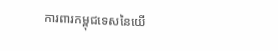ការពារកម្ពុជទេសនៃយើ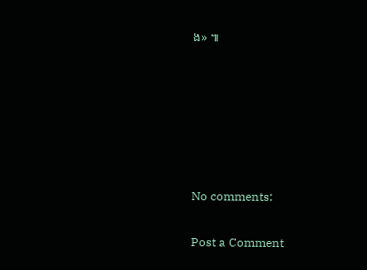ង» ៕






No comments:

Post a Comment